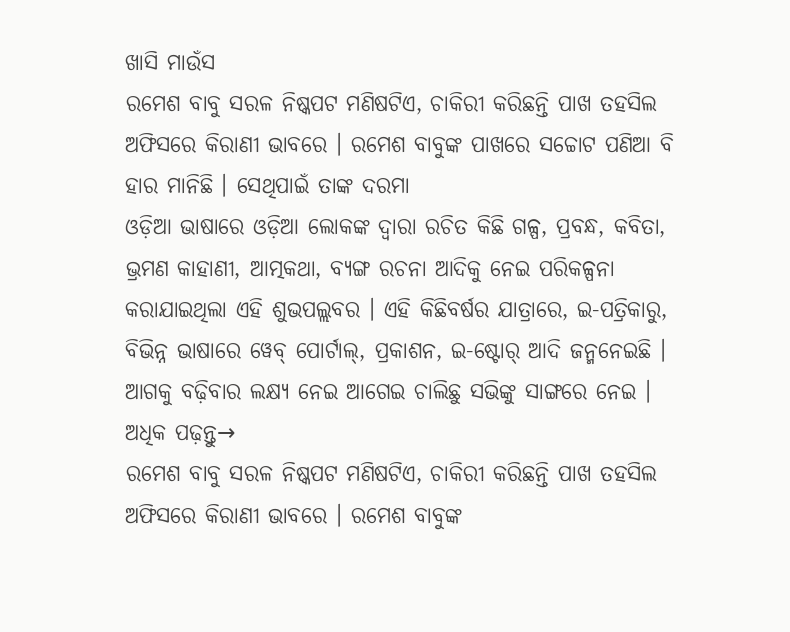ଖାସି ମାଉଁସ
ରମେଶ ବାବୁ ସରଳ ନିଷ୍କପଟ ମଣିଷଟିଏ, ଚାକିରୀ କରିଛନ୍ତି ପାଖ ତହସିଲ ଅଫିସରେ କିରାଣୀ ଭାବରେ । ରମେଶ ବାବୁଙ୍କ ପାଖରେ ସଚ୍ଚୋଟ ପଣିଆ ବି ହାର ମାନିଛି । ସେଥିପାଇଁ ତାଙ୍କ ଦରମା
ଓଡ଼ିଆ ଭାଷାରେ ଓଡ଼ିଆ ଲୋକଙ୍କ ଦ୍ୱାରା ରଚିତ କିଛି ଗଳ୍ପ, ପ୍ରବନ୍ଧ, କବିତା, ଭ୍ରମଣ କାହାଣୀ, ଆତ୍ମକଥା, ବ୍ୟଙ୍ଗ ରଚନା ଆଦିକୁ ନେଇ ପରିକଳ୍ପନା କରାଯାଇଥିଲା ଏହି ଶୁଭପଲ୍ଲବର । ଏହି କିଛିବର୍ଷର ଯାତ୍ରାରେ, ଇ-ପତ୍ରିକାରୁ, ବିଭିନ୍ନ ଭାଷାରେ ୱେବ୍ ପୋର୍ଟାଲ୍, ପ୍ରକାଶନ, ଇ-ଷ୍ଟୋର୍ ଆଦି ଜନ୍ମନେଇଛି । ଆଗକୁ ବଢ଼ିବାର ଲକ୍ଷ୍ୟ ନେଇ ଆଗେଇ ଚାଲିଛୁ ସଭିଙ୍କୁ ସାଙ୍ଗରେ ନେଇ ।
ଅଧିକ ପଢ଼ନ୍ତୁ→
ରମେଶ ବାବୁ ସରଳ ନିଷ୍କପଟ ମଣିଷଟିଏ, ଚାକିରୀ କରିଛନ୍ତି ପାଖ ତହସିଲ ଅଫିସରେ କିରାଣୀ ଭାବରେ । ରମେଶ ବାବୁଙ୍କ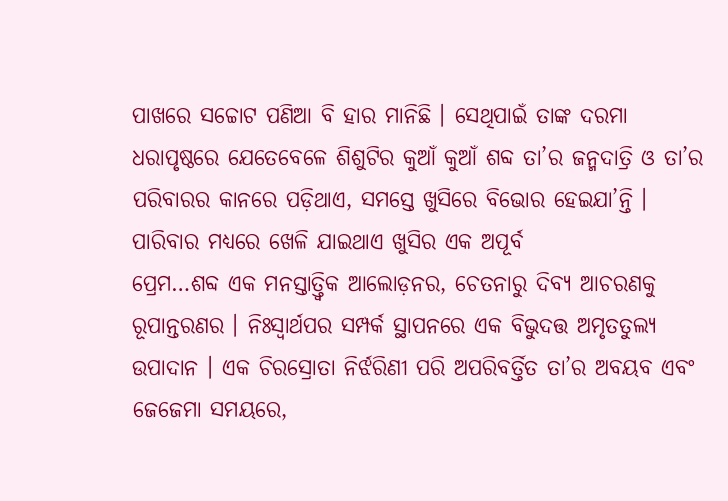ପାଖରେ ସଚ୍ଚୋଟ ପଣିଆ ବି ହାର ମାନିଛି । ସେଥିପାଇଁ ତାଙ୍କ ଦରମା
ଧରାପୃଷ୍ଠରେ ଯେତେବେଳେ ଶିଶୁଟିର କୁଆଁ କୁଆଁ ଶବ୍ଦ ତା’ର ଜନ୍ମଦାତ୍ରି ଓ ତା’ର ପରିବାରର କାନରେ ପଡ଼ିଥାଏ, ସମସ୍ତେ ଖୁସିରେ ବିଭୋର ହେଇଯା’ନ୍ତି । ପାରିବାର ମଧ୍ୟରେ ଖେଳି ଯାଇଥାଏ ଖୁସିର ଏକ ଅପୂର୍ବ
ପ୍ରେମ…ଶବ୍ଦ ଏକ ମନସ୍ତାତ୍ତ୍ୱିକ ଆଲୋଡ଼ନର, ଚେତନାରୁ ଦିବ୍ୟ ଆଚରଣକୁ ରୂପାନ୍ତରଣର । ନିଃସ୍ୱାର୍ଥପର ସମ୍ପର୍କ ସ୍ଥାପନରେ ଏକ ବିଭୁଦତ୍ତ ଅମୃତତୁଲ୍ୟ ଉପାଦାନ । ଏକ ଚିରସ୍ରୋତା ନିର୍ଝରିଣୀ ପରି ଅପରିବର୍ତ୍ତିତ ତା’ର ଅବୟବ ଏବଂ
ଜେଜେମା ସମୟରେ,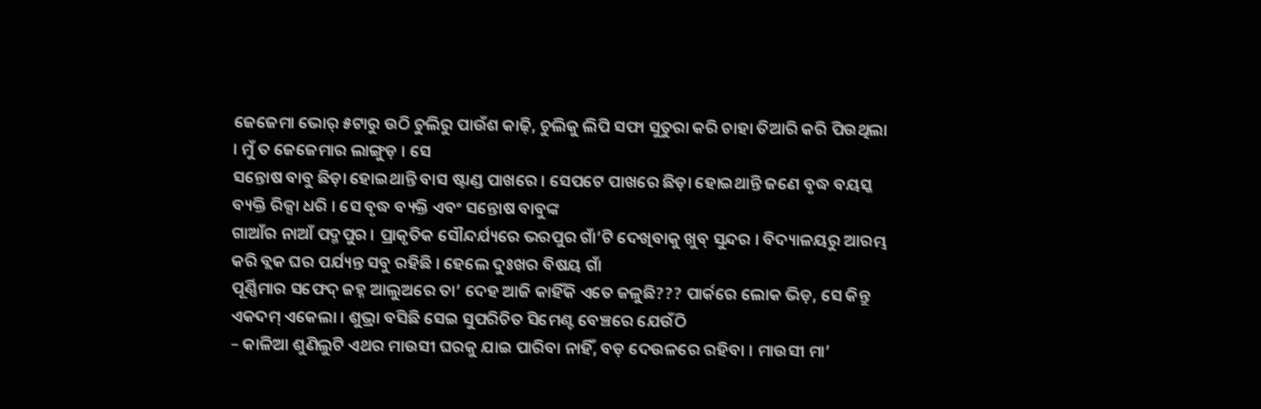ଜେଜେମା ଭୋର୍ ୫ଟାରୁ ଉଠି ଚୁଲିରୁ ପାଉଁଶ କାଢ଼ି, ଚୁଲିକୁ ଲିପି ସଫା ସୁତୁରା କରି ଚାହା ତିଆରି କରି ପିଉଥିଲା । ମୁଁ ତ ଜେଜେମାର ଲାଙ୍ଗୁଡ଼ । ସେ
ସନ୍ତୋଷ ବାବୁ ଛିଡ଼ା ହୋଇଥାନ୍ତି ବାସ ଷ୍ଟାଣ୍ଡ ପାଖରେ । ସେପଟେ ପାଖରେ ଛିଡ଼ା ହୋଇଥାନ୍ତି ଜଣେ ବୃଦ୍ଧ ବୟସ୍କ ବ୍ୟକ୍ତି ରିକ୍ସା ଧରି । ସେ ବୃଦ୍ଧ ବ୍ୟକ୍ତି ଏବଂ ସନ୍ତୋଷ ବାବୁଙ୍କ
ଗାଆଁର ନାଆଁ ପଦ୍ମପୁର । ପ୍ରାକୃତିକ ସୌନ୍ଦର୍ଯ୍ୟରେ ଭରପୁର ଗାଁ’ଟି ଦେଖିବାକୁ ଖୁବ୍ ସୁନ୍ଦର । ବିଦ୍ୟାଳୟରୁ ଆରମ୍ଭ କରି ବ୍ଲକ ଘର ପର୍ଯ୍ୟନ୍ତ ସବୁ ରହିଛି । ହେଲେ ଦୁଃଖର ବିଷୟ ଗାଁ
ପୂର୍ଣ୍ଣିମାର ସଫେଦ୍ ଜହ୍ନ ଆଲୁଅରେ ତା’ ଦେହ ଆଜି କାହିଁକି ଏତେ ଜଳୁଛି??? ପାର୍କରେ ଲୋକ ଭିଡ଼, ସେ କିନ୍ତୁ ଏକଦମ୍ ଏକେଲା । ଶୁଭ୍ରା ବସିଛି ସେଇ ସୁପରିଚିତ ସିମେଣ୍ଟ ବେଞ୍ଚରେ ଯେଉଁଠି
– କାଳିଆ ଶୁଣିଲୁଟି ଏଥର ମାଉସୀ ଘରକୁ ଯାଇ ପାରିବା ନାହିଁ, ବଡ଼ ଦେଉଳରେ ରହିବା । ମାଉସୀ ମା’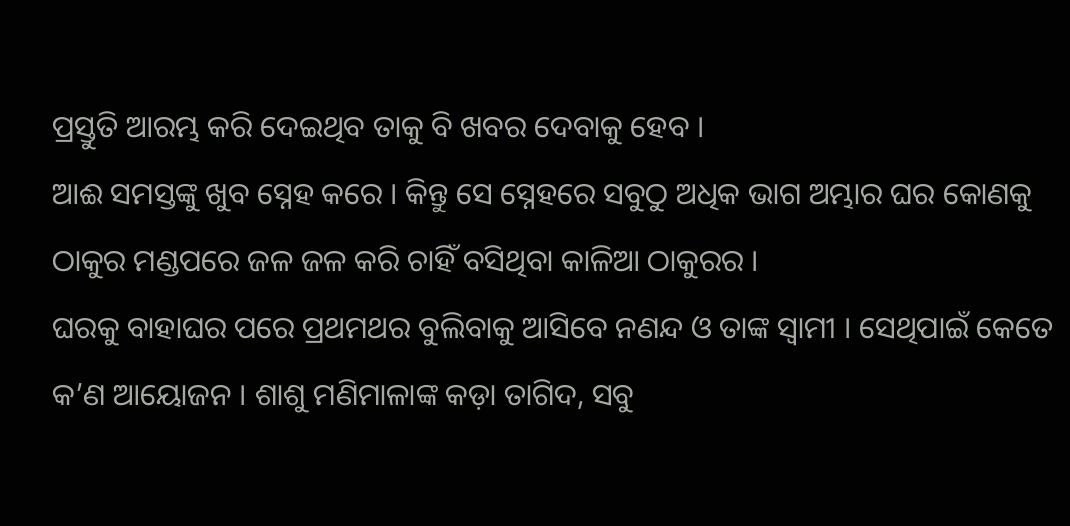ପ୍ରସ୍ତୁତି ଆରମ୍ଭ କରି ଦେଇଥିବ ତାକୁ ବି ଖବର ଦେବାକୁ ହେବ ।
ଆଈ ସମସ୍ତଙ୍କୁ ଖୁବ ସ୍ନେହ କରେ । କିନ୍ତୁ ସେ ସ୍ନେହରେ ସବୁଠୁ ଅଧିକ ଭାଗ ଅମ୍ଭାର ଘର କୋଣକୁ ଠାକୁର ମଣ୍ଡପରେ ଜଳ ଜଳ କରି ଚାହିଁ ବସିଥିବା କାଳିଆ ଠାକୁରର ।
ଘରକୁ ବାହାଘର ପରେ ପ୍ରଥମଥର ବୁଲିବାକୁ ଆସିବେ ନଣନ୍ଦ ଓ ତାଙ୍କ ସ୍ୱାମୀ । ସେଥିପାଇଁ କେତେ କ’ଣ ଆୟୋଜନ । ଶାଶୁ ମଣିମାଳାଙ୍କ କଡ଼ା ତାଗିଦ, ସବୁ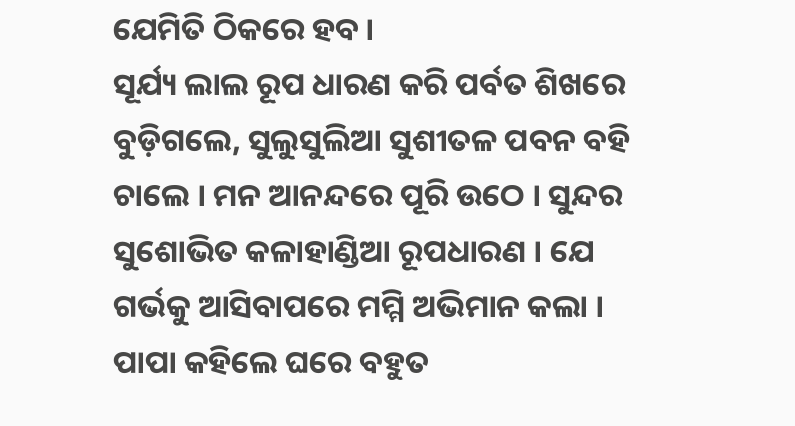ଯେମିତି ଠିକରେ ହବ ।
ସୂର୍ଯ୍ୟ ଲାଲ ରୂପ ଧାରଣ କରି ପର୍ବତ ଶିଖରେ ବୁଡ଼ିଗଲେ, ସୁଲୁସୁଲିଆ ସୁଶୀତଳ ପବନ ବହି ଚାଲେ । ମନ ଆନନ୍ଦରେ ପୂରି ଉଠେ । ସୁନ୍ଦର ସୁଶୋଭିତ କଳାହାଣ୍ଡିଆ ରୂପଧାରଣ । ଯେ
ଗର୍ଭକୁ ଆସିବାପରେ ମମ୍ମି ଅଭିମାନ କଲା । ପାପା କହିଲେ ଘରେ ବହୁତ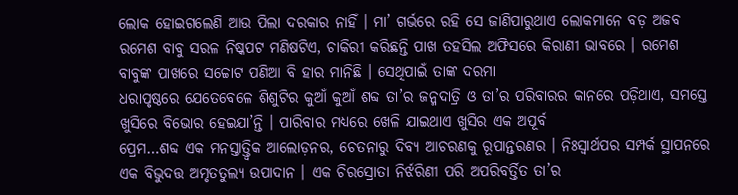ଲୋକ ହୋଇଗଲେଣି ଆଉ ପିଲା ଦରକାର ନାହିଁ । ମା’ ଗର୍ଭରେ ରହି ସେ ଜାଣିପାରୁଥାଏ ଲୋକମାନେ ବଡ଼ ଅଜବ
ରମେଶ ବାବୁ ସରଳ ନିଷ୍କପଟ ମଣିଷଟିଏ, ଚାକିରୀ କରିଛନ୍ତି ପାଖ ତହସିଲ ଅଫିସରେ କିରାଣୀ ଭାବରେ । ରମେଶ ବାବୁଙ୍କ ପାଖରେ ସଚ୍ଚୋଟ ପଣିଆ ବି ହାର ମାନିଛି । ସେଥିପାଇଁ ତାଙ୍କ ଦରମା
ଧରାପୃଷ୍ଠରେ ଯେତେବେଳେ ଶିଶୁଟିର କୁଆଁ କୁଆଁ ଶବ୍ଦ ତା’ର ଜନ୍ମଦାତ୍ରି ଓ ତା’ର ପରିବାରର କାନରେ ପଡ଼ିଥାଏ, ସମସ୍ତେ ଖୁସିରେ ବିଭୋର ହେଇଯା’ନ୍ତି । ପାରିବାର ମଧ୍ୟରେ ଖେଳି ଯାଇଥାଏ ଖୁସିର ଏକ ଅପୂର୍ବ
ପ୍ରେମ…ଶବ୍ଦ ଏକ ମନସ୍ତାତ୍ତ୍ୱିକ ଆଲୋଡ଼ନର, ଚେତନାରୁ ଦିବ୍ୟ ଆଚରଣକୁ ରୂପାନ୍ତରଣର । ନିଃସ୍ୱାର୍ଥପର ସମ୍ପର୍କ ସ୍ଥାପନରେ ଏକ ବିଭୁଦତ୍ତ ଅମୃତତୁଲ୍ୟ ଉପାଦାନ । ଏକ ଚିରସ୍ରୋତା ନିର୍ଝରିଣୀ ପରି ଅପରିବର୍ତ୍ତିତ ତା’ର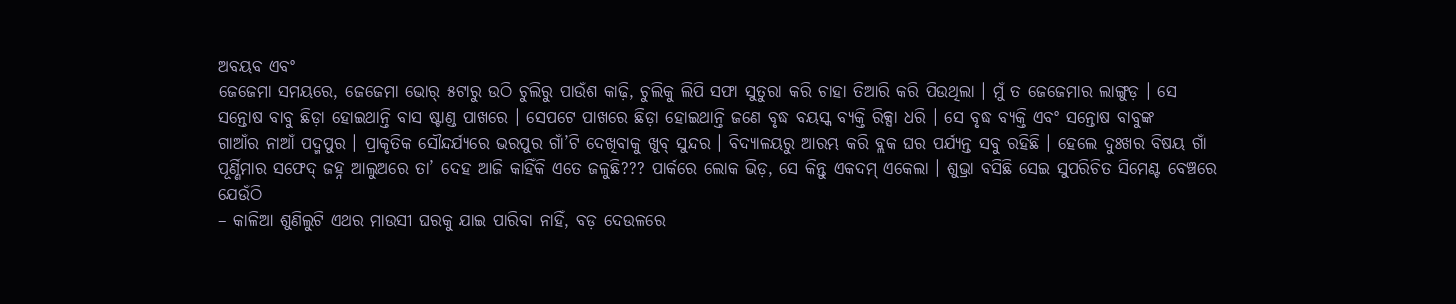ଅବୟବ ଏବଂ
ଜେଜେମା ସମୟରେ, ଜେଜେମା ଭୋର୍ ୫ଟାରୁ ଉଠି ଚୁଲିରୁ ପାଉଁଶ କାଢ଼ି, ଚୁଲିକୁ ଲିପି ସଫା ସୁତୁରା କରି ଚାହା ତିଆରି କରି ପିଉଥିଲା । ମୁଁ ତ ଜେଜେମାର ଲାଙ୍ଗୁଡ଼ । ସେ
ସନ୍ତୋଷ ବାବୁ ଛିଡ଼ା ହୋଇଥାନ୍ତି ବାସ ଷ୍ଟାଣ୍ଡ ପାଖରେ । ସେପଟେ ପାଖରେ ଛିଡ଼ା ହୋଇଥାନ୍ତି ଜଣେ ବୃଦ୍ଧ ବୟସ୍କ ବ୍ୟକ୍ତି ରିକ୍ସା ଧରି । ସେ ବୃଦ୍ଧ ବ୍ୟକ୍ତି ଏବଂ ସନ୍ତୋଷ ବାବୁଙ୍କ
ଗାଆଁର ନାଆଁ ପଦ୍ମପୁର । ପ୍ରାକୃତିକ ସୌନ୍ଦର୍ଯ୍ୟରେ ଭରପୁର ଗାଁ’ଟି ଦେଖିବାକୁ ଖୁବ୍ ସୁନ୍ଦର । ବିଦ୍ୟାଳୟରୁ ଆରମ୍ଭ କରି ବ୍ଲକ ଘର ପର୍ଯ୍ୟନ୍ତ ସବୁ ରହିଛି । ହେଲେ ଦୁଃଖର ବିଷୟ ଗାଁ
ପୂର୍ଣ୍ଣିମାର ସଫେଦ୍ ଜହ୍ନ ଆଲୁଅରେ ତା’ ଦେହ ଆଜି କାହିଁକି ଏତେ ଜଳୁଛି??? ପାର୍କରେ ଲୋକ ଭିଡ଼, ସେ କିନ୍ତୁ ଏକଦମ୍ ଏକେଲା । ଶୁଭ୍ରା ବସିଛି ସେଇ ସୁପରିଚିତ ସିମେଣ୍ଟ ବେଞ୍ଚରେ ଯେଉଁଠି
– କାଳିଆ ଶୁଣିଲୁଟି ଏଥର ମାଉସୀ ଘରକୁ ଯାଇ ପାରିବା ନାହିଁ, ବଡ଼ ଦେଉଳରେ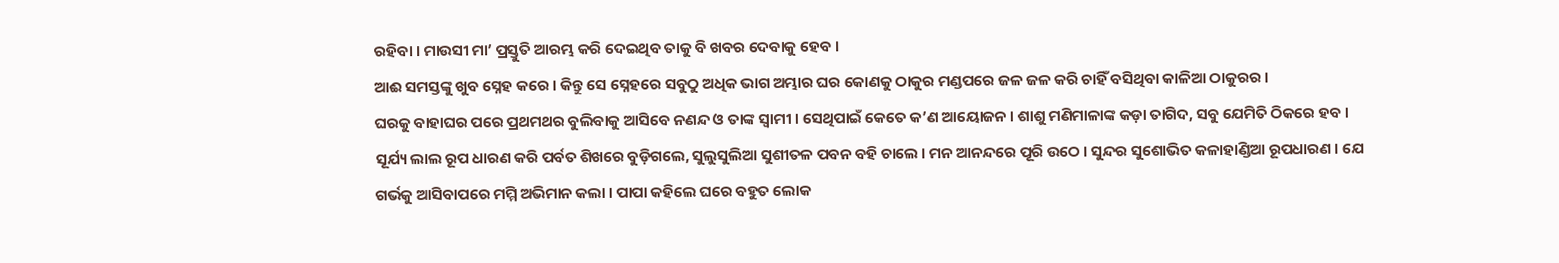ରହିବା । ମାଉସୀ ମା’ ପ୍ରସ୍ତୁତି ଆରମ୍ଭ କରି ଦେଇଥିବ ତାକୁ ବି ଖବର ଦେବାକୁ ହେବ ।
ଆଈ ସମସ୍ତଙ୍କୁ ଖୁବ ସ୍ନେହ କରେ । କିନ୍ତୁ ସେ ସ୍ନେହରେ ସବୁଠୁ ଅଧିକ ଭାଗ ଅମ୍ଭାର ଘର କୋଣକୁ ଠାକୁର ମଣ୍ଡପରେ ଜଳ ଜଳ କରି ଚାହିଁ ବସିଥିବା କାଳିଆ ଠାକୁରର ।
ଘରକୁ ବାହାଘର ପରେ ପ୍ରଥମଥର ବୁଲିବାକୁ ଆସିବେ ନଣନ୍ଦ ଓ ତାଙ୍କ ସ୍ୱାମୀ । ସେଥିପାଇଁ କେତେ କ’ଣ ଆୟୋଜନ । ଶାଶୁ ମଣିମାଳାଙ୍କ କଡ଼ା ତାଗିଦ, ସବୁ ଯେମିତି ଠିକରେ ହବ ।
ସୂର୍ଯ୍ୟ ଲାଲ ରୂପ ଧାରଣ କରି ପର୍ବତ ଶିଖରେ ବୁଡ଼ିଗଲେ, ସୁଲୁସୁଲିଆ ସୁଶୀତଳ ପବନ ବହି ଚାଲେ । ମନ ଆନନ୍ଦରେ ପୂରି ଉଠେ । ସୁନ୍ଦର ସୁଶୋଭିତ କଳାହାଣ୍ଡିଆ ରୂପଧାରଣ । ଯେ
ଗର୍ଭକୁ ଆସିବାପରେ ମମ୍ମି ଅଭିମାନ କଲା । ପାପା କହିଲେ ଘରେ ବହୁତ ଲୋକ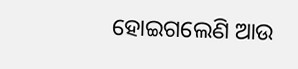ହୋଇଗଲେଣି ଆଉ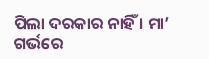ପିଲା ଦରକାର ନାହିଁ । ମା’ ଗର୍ଭରେ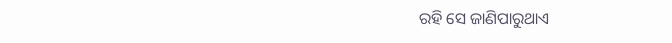ରହି ସେ ଜାଣିପାରୁଥାଏ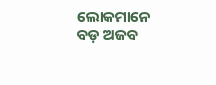ଲୋକମାନେ ବଡ଼ ଅଜବ